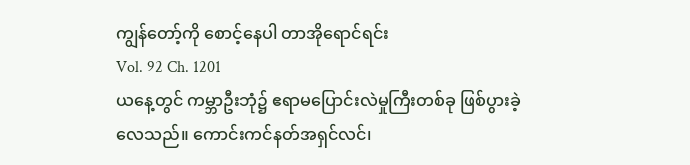ကျွန်တော့်ကို စောင့်နေပါ တာအိုရောင်ရင်း
Vol. 92 Ch. 1201
ယနေ့တွင် ကမ္ဘာဦးဘုံ၌ ဧရာမပြောင်းလဲမှုကြီးတစ်ခု ဖြစ်ပွားခဲ့လေသည်။ ကောင်းကင်နတ်အရှင်လင်၊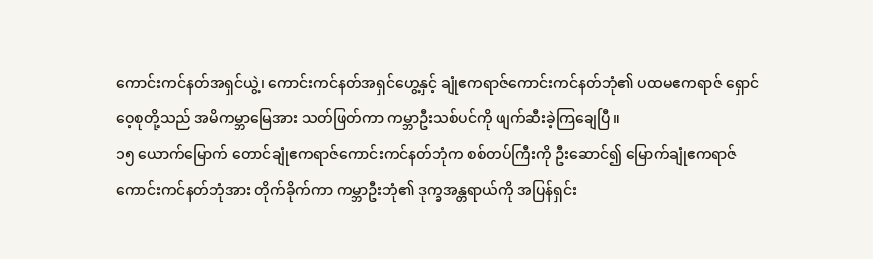ကောင်းကင်နတ်အရှင်ယွဲ့၊ ကောင်းကင်နတ်အရှင်ဟွေ့နှင့် ချုံဧကရာဇ်ကောင်းကင်နတ်ဘုံ၏ ပထမဧကရာဇ် ရှောင်ဝေ့စုတို့သည် အမိကမ္ဘာမြေအား သတ်ဖြတ်ကာ ကမ္ဘာဦးသစ်ပင်ကို ဖျက်ဆီးခဲ့ကြချေပြီ။
၁၅ ယောက်မြောက် တောင်ချုံဧကရာဇ်ကောင်းကင်နတ်ဘုံက စစ်တပ်ကြီးကို ဦးဆောင်၍ မြောက်ချုံဧကရာဇ်ကောင်းကင်နတ်ဘုံအား တိုက်ခိုက်ကာ ကမ္ဘာဦးဘုံ၏ ဒုက္ခအန္တရာယ်ကို အပြန်ရှင်း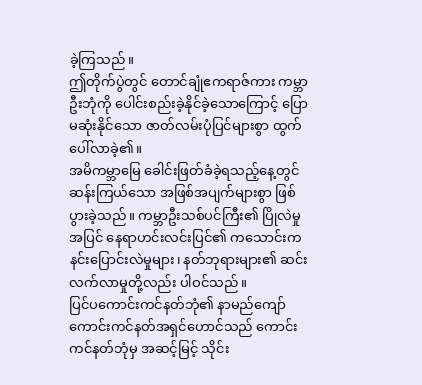ခဲ့ကြသည်။
ဤတိုက်ပွဲတွင် တောင်ချုံဧကရာဇ်ကား ကမ္ဘာဦးဘုံကို ပေါင်းစည်းခဲ့နိုင်ခဲ့သောကြောင့် ပြောမဆုံးနိုင်သော ဇာတ်လမ်းပုံပြင်များစွာ ထွက်ပေါ်လာခဲ့၏။
အမိကမ္ဘာမြေ ခေါင်းဖြတ်ခံခဲ့ရသည့်နေ့တွင် ဆန်းကြယ်သော အဖြစ်အပျက်များစွာ ဖြစ်ပွားခဲ့သည်။ ကမ္ဘာဦးသစ်ပင်ကြီး၏ ပြိုလဲမှုအပြင် နေရာဟင်းလင်းပြင်၏ ကသောင်းကနင်းပြောင်းလဲမှုများ၊ နတ်ဘုရားများ၏ ဆင်းလက်လာမှုတို့လည်း ပါဝင်သည်။
ပြင်ပကောင်းကင်နတ်ဘုံ၏ နာမည်ကျော် ကောင်းကင်နတ်အရှင်ဟောင်သည် ကောင်းကင်နတ်ဘုံမှ အဆင့်မြင့် သိုင်း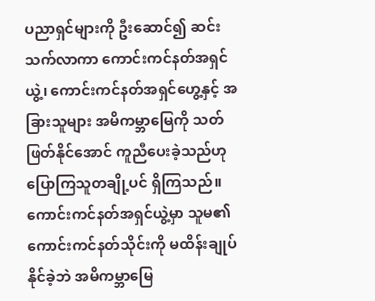ပညာရှင်များကို ဦးဆောင်၍ ဆင်းသက်လာကာ ကောင်းကင်နတ်အရှင်ယွဲ့၊ ကောင်းကင်နတ်အရှင်ဟွေ့နှင့် အခြားသူများ အမိကမ္ဘာမြေကို သတ်ဖြတ်နိုင်အောင် ကူညီပေးခဲ့သည်ဟု ပြောကြသူတချို့ပင် ရှိကြသည်။
ကောင်းကင်နတ်အရှင်ယွဲ့မှာ သူမ၏ ကောင်းကင်နတ်သိုင်းကို မထိန်းချုပ်နိုင်ခဲ့ဘဲ အမိကမ္ဘာမြေ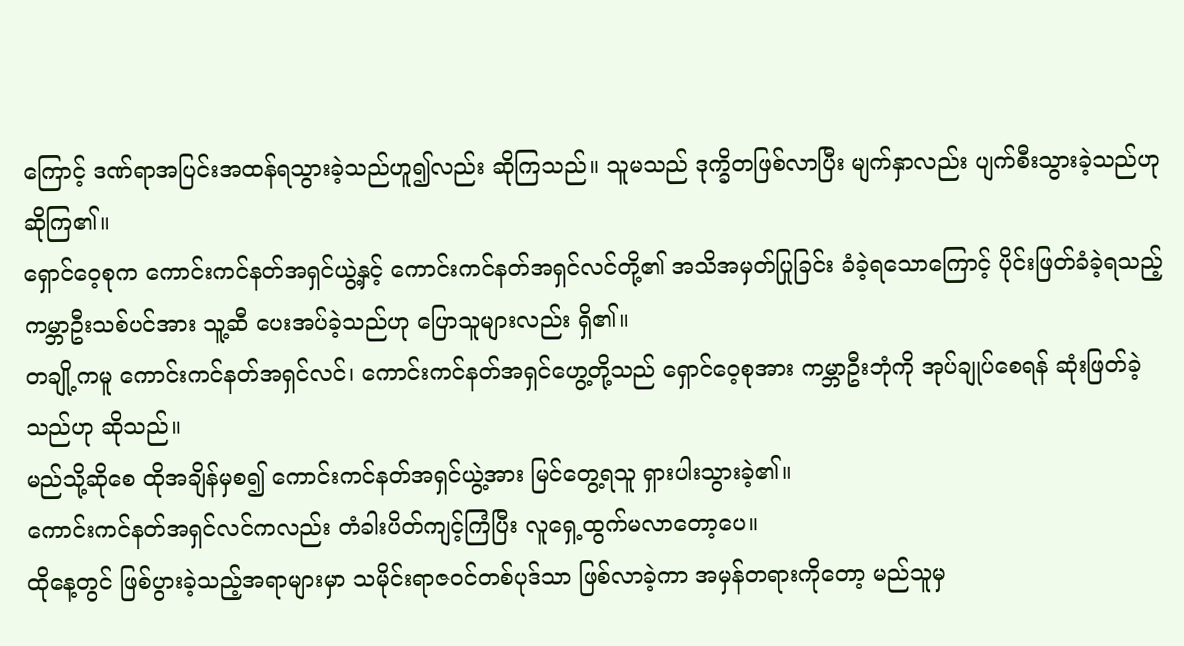ကြောင့် ဒဏ်ရာအပြင်းအထန်ရသွားခဲ့သည်ဟူ၍လည်း ဆိုကြသည်။ သူမသည် ဒုက္ခိတဖြစ်လာပြီး မျက်နှာလည်း ပျက်စီးသွားခဲ့သည်ဟု ဆိုကြ၏။
ရှောင်ဝေ့စုက ကောင်းကင်နတ်အရှင်ယွဲ့နှင့် ကောင်းကင်နတ်အရှင်လင်တို့၏ အသိအမှတ်ပြုခြင်း ခံခဲ့ရသောကြောင့် ပိုင်းဖြတ်ခံခဲ့ရသည့် ကမ္ဘာဦးသစ်ပင်အား သူ့ဆီ ပေးအပ်ခဲ့သည်ဟု ပြောသူများလည်း ရှိ၏။
တချို့ကမူ ကောင်းကင်နတ်အရှင်လင်၊ ကောင်းကင်နတ်အရှင်ဟွေ့တို့သည် ရှောင်ဝေ့စုအား ကမ္ဘာဦးဘုံကို အုပ်ချုပ်စေရန် ဆုံးဖြတ်ခဲ့သည်ဟု ဆိုသည်။
မည်သို့ဆိုစေ ထိုအချိန်မှစ၍ ကောင်းကင်နတ်အရှင်ယွဲ့အား မြင်တွေ့ရသူ ရှားပါးသွားခဲ့၏။
ကောင်းကင်နတ်အရှင်လင်ကလည်း တံခါးပိတ်ကျင့်ကြံပြီး လူရှေ့ထွက်မလာတော့ပေ။
ထိုနေ့တွင် ဖြစ်ပွားခဲ့သည့်အရာများမှာ သမိုင်းရာဇဝင်တစ်ပုဒ်သာ ဖြစ်လာခဲ့ကာ အမှန်တရားကိုတော့ မည်သူမှ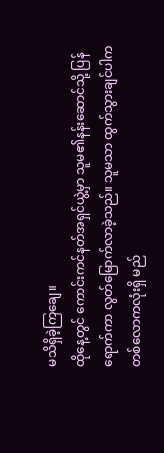မသိရှိခဲ့ကြချေ။
ထိုနေ့တွင် ကောင်းကင်နတ်အရှင်ယွဲ့မှာ သူမ၏နန်းဆောင်သို့ ပြန်ရောက်ကာ လွတ်မြောက်လာခဲ့သည်။ သူမသာ ထွက်သွားချင်ပါက တစ်လောကလုံးရှိ မည်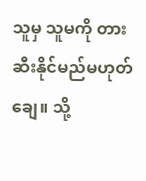သူမှ သူမကို တားဆီးနိုင်မည်မဟုတ်ချေ။ သို့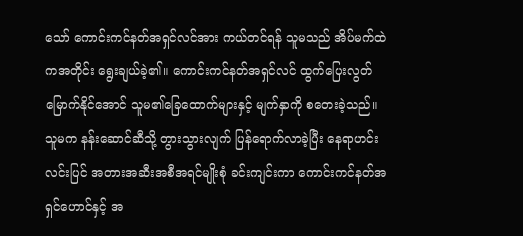သော် ကောင်းကင်နတ်အရှင်လင်အား ကယ်တင်ရန် သူမသည် အိပ်မက်ထဲကအတိုင်း ရွေးချယ်ခဲ့၏။ ကောင်းကင်နတ်အရှင်လင် ထွက်ပြေးလွတ်မြောက်နိုင်အောင် သူမ၏ခြေထောက်များနှင့် မျက်နှာကို စတေးခဲ့သည်။
သူမက နန်းဆောင်ဆီသို့ တွားသွားလျက် ပြန်ရောက်လာခဲ့ပြီး နေရာဟင်းလင်းပြင် အတားအဆီးအစီအရင်မျိုးစုံ ခင်းကျင်းကာ ကောင်းကင်နတ်အရှင်ဟောင်နှင့် အ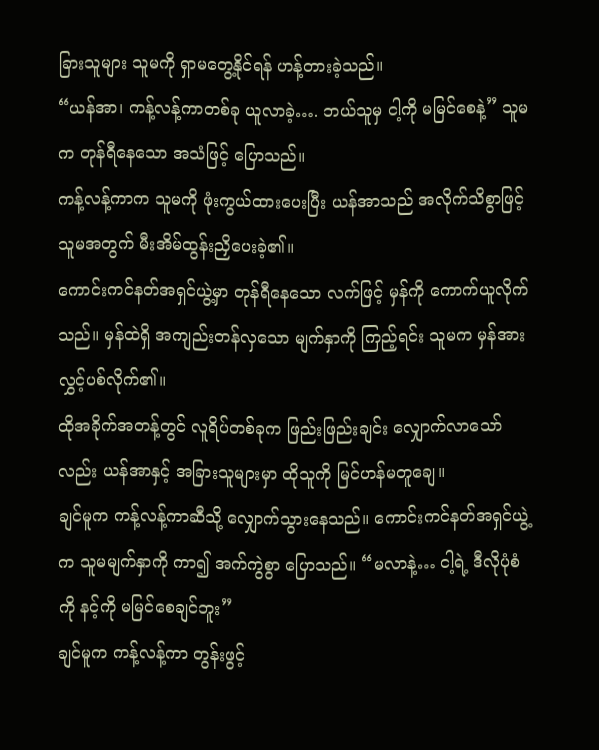ခြားသူများ သူမကို ရှာမတွေ့နိုင်ရန် ဟန့်တားခဲ့သည်။
“ယန်အာ၊ ကန့်လန့်ကာတစ်ခု ယူလာခဲ့…. ဘယ်သူမှ ငါ့ကို မမြင်စေနဲ့” သူမက တုန်ရီနေသော အသံဖြင့် ပြောသည်။
ကန့်လန့်ကာက သူမကို ဖုံးကွယ်ထားပေးပြီး ယန်အာသည် အလိုက်သိစွာဖြင့် သူမအတွက် မီးအိမ်ထွန်းညှိပေးခဲ့၏။
ကောင်းကင်နတ်အရှင်ယွဲ့မှာ တုန်ရီနေသော လက်ဖြင့် မှန်ကို ကောက်ယူလိုက်သည်။ မှန်ထဲရှိ အကျည်းတန်လှသော မျက်နှာကို ကြည့်ရင်း သူမက မှန်အား လွှင့်ပစ်လိုက်၏။
ထိုအခိုက်အတန့်တွင် လူရိပ်တစ်ခုက ဖြည်းဖြည်းချင်း လျှောက်လာသော်လည်း ယန်အာနှင့် အခြားသူများမှာ ထိုသူကို မြင်ဟန်မတူချေ။
ချင်မူက ကန့်လန့်ကာဆီသို့ လျှောက်သွားနေသည်။ ကောင်းကင်နတ်အရှင်ယွဲ့က သူမမျက်နှာကို ကာ၍ အက်ကွဲစွာ ပြောသည်။ “မလာနဲ့… ငါ့ရဲ့ ဒီလိုပုံစံကို နင့်ကို မမြင်စေချင်ဘူး”
ချင်မူက ကန့်လန့်ကာ တွန်းဖွင့်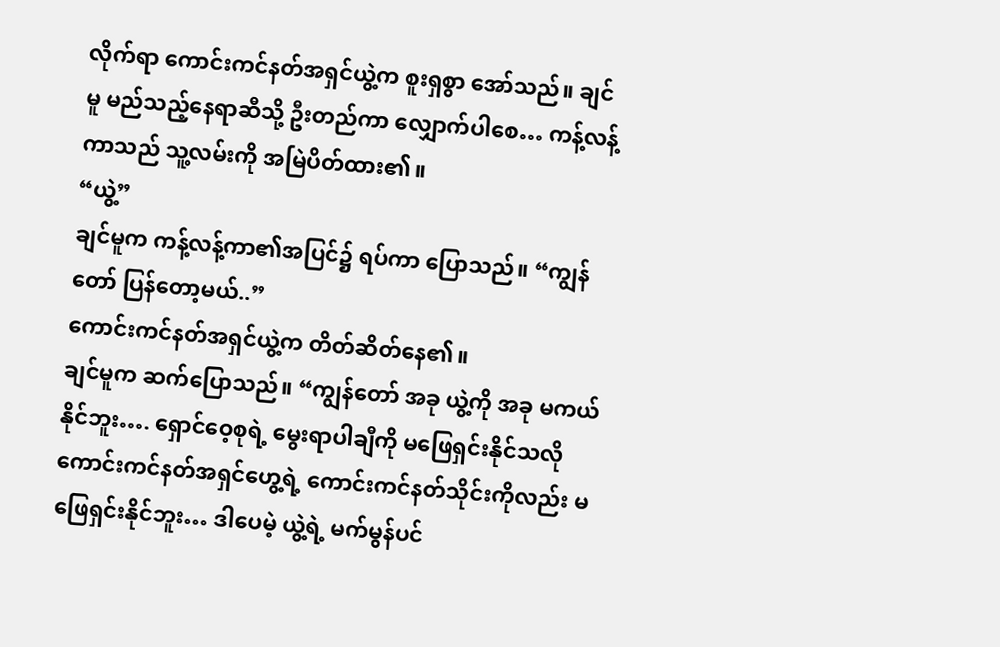လိုက်ရာ ကောင်းကင်နတ်အရှင်ယွဲ့က စူးရှစွာ အော်သည်။ ချင်မူ မည်သည့်နေရာဆီသို့ ဦးတည်ကာ လျှောက်ပါစေ… ကန့်လန့်ကာသည် သူ့လမ်းကို အမြဲပိတ်ထား၏။
“ယွဲ့”
ချင်မူက ကန့်လန့်ကာ၏အပြင်၌ ရပ်ကာ ပြောသည်။ “ကျွန်တော် ပြန်တော့မယ်..”
ကောင်းကင်နတ်အရှင်ယွဲ့က တိတ်ဆိတ်နေ၏။
ချင်မူက ဆက်ပြောသည်။ “ကျွန်တော် အခု ယွဲ့ကို အခု မကယ်နိုင်ဘူး…. ရှောင်ဝေ့စုရဲ့ မွေးရာပါချီကို မဖြေရှင်းနိုင်သလို ကောင်းကင်နတ်အရှင်ဟွေ့ရဲ့ ကောင်းကင်နတ်သိုင်းကိုလည်း မဖြေရှင်းနိုင်ဘူး… ဒါပေမဲ့ ယွဲ့ရဲ့ မက်မွန်ပင်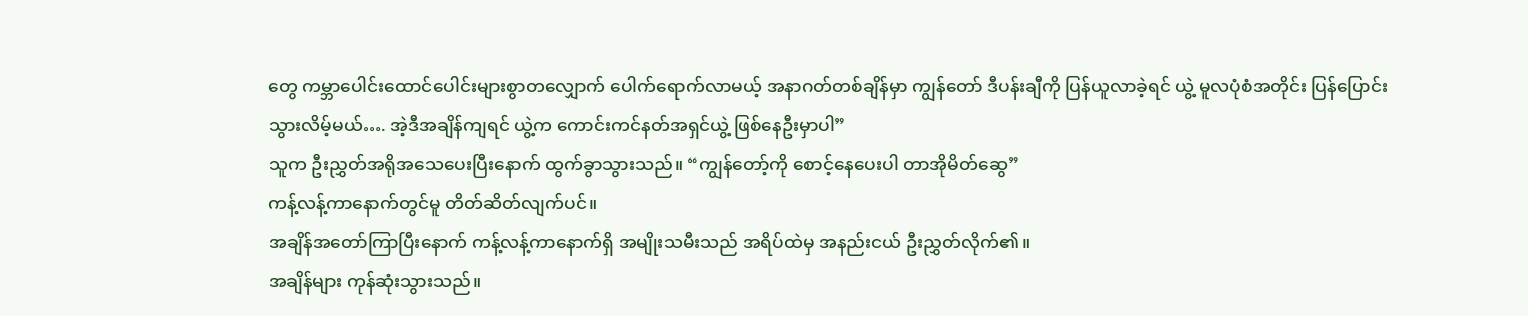တွေ ကမ္ဘာပေါင်းထောင်ပေါင်းများစွာတလျှောက် ပေါက်ရောက်လာမယ့် အနာဂတ်တစ်ချိန်မှာ ကျွန်တော် ဒီပန်းချီကို ပြန်ယူလာခဲ့ရင် ယွဲ့ မူလပုံစံအတိုင်း ပြန်ပြောင်းသွားလိမ့်မယ်…. အဲ့ဒီအချိန်ကျရင် ယွဲ့က ကောင်းကင်နတ်အရှင်ယွဲ့ ဖြစ်နေဦးမှာပါ”
သူက ဦးညွှတ်အရိုအသေပေးပြီးနောက် ထွက်ခွာသွားသည်။ “ကျွန်တော့်ကို စောင့်နေပေးပါ တာအိုမိတ်ဆွေ”
ကန့်လန့်ကာနောက်တွင်မူ တိတ်ဆိတ်လျက်ပင်။
အချိန်အတော်ကြာပြီးနောက် ကန့်လန့်ကာနောက်ရှိ အမျိုးသမီးသည် အရိပ်ထဲမှ အနည်းငယ် ဦးညွှတ်လိုက်၏။
အချိန်များ ကုန်ဆုံးသွားသည်။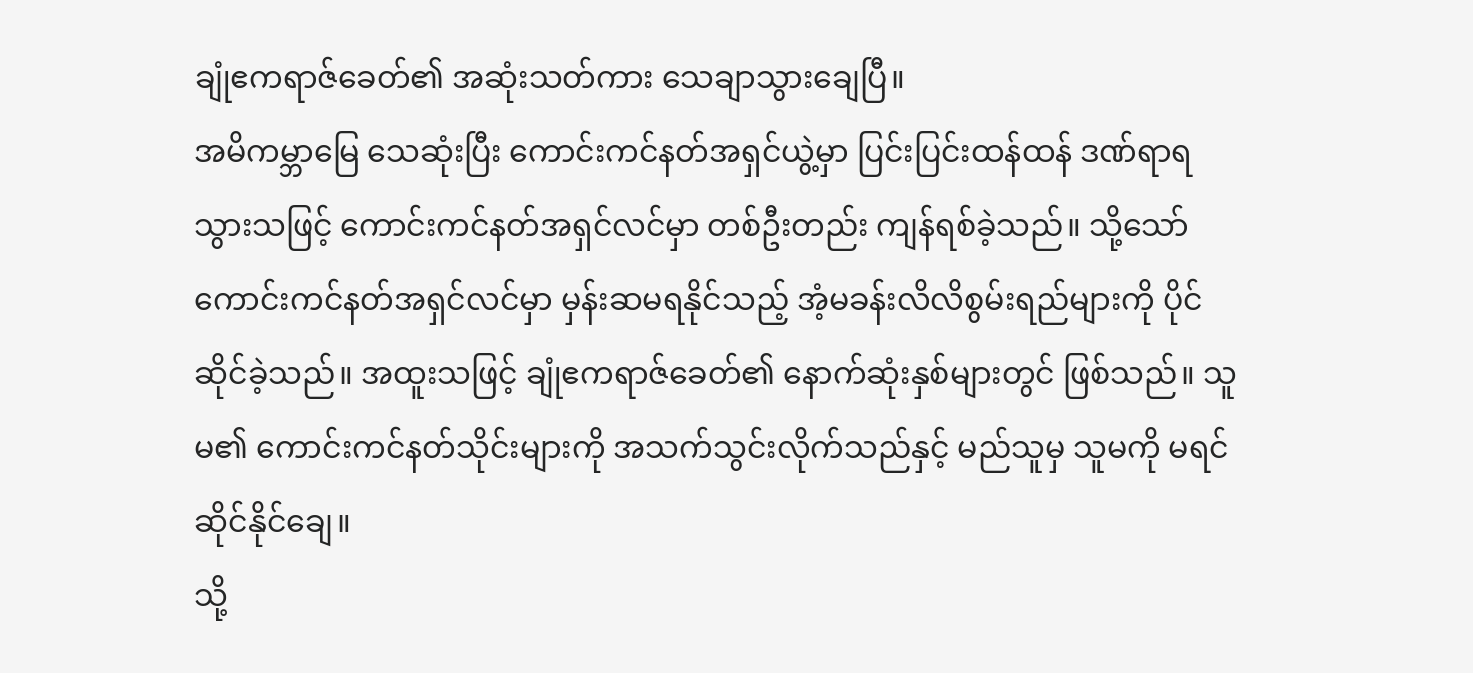ချုံဧကရာဇ်ခေတ်၏ အဆုံးသတ်ကား သေချာသွားချေပြီ။
အမိကမ္ဘာမြေ သေဆုံးပြီး ကောင်းကင်နတ်အရှင်ယွဲ့မှာ ပြင်းပြင်းထန်ထန် ဒဏ်ရာရသွားသဖြင့် ကောင်းကင်နတ်အရှင်လင်မှာ တစ်ဦးတည်း ကျန်ရစ်ခဲ့သည်။ သို့သော် ကောင်းကင်နတ်အရှင်လင်မှာ မှန်းဆမရနိုင်သည့် အံ့မခန်းလိလိစွမ်းရည်များကို ပိုင်ဆိုင်ခဲ့သည်။ အထူးသဖြင့် ချုံဧကရာဇ်ခေတ်၏ နောက်ဆုံးနှစ်များတွင် ဖြစ်သည်။ သူမ၏ ကောင်းကင်နတ်သိုင်းများကို အသက်သွင်းလိုက်သည်နှင့် မည်သူမှ သူမကို မရင်ဆိုင်နိုင်ချေ။
သို့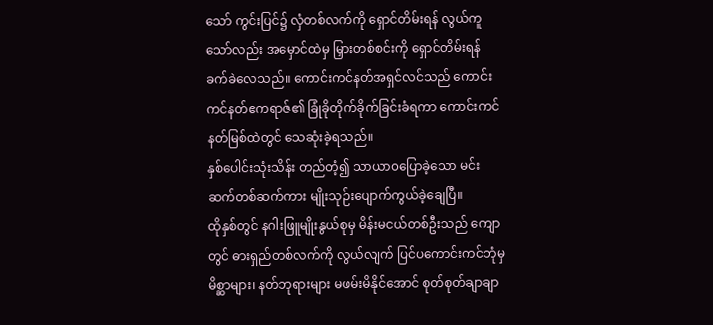သော် ကွင်းပြင်၌ လှံတစ်လက်ကို ရှောင်တိမ်းရန် လွယ်ကူသော်လည်း အမှောင်ထဲမှ မြှားတစ်စင်းကို ရှောင်တိမ်းရန် ခက်ခဲလေသည်။ ကောင်းကင်နတ်အရှင်လင်သည် ကောင်းကင်နတ်ဧကရာဇ်၏ ခြုံခိုတိုက်ခိုက်ခြင်းခံရကာ ကောင်းကင်နတ်မြစ်ထဲတွင် သေဆုံးခဲ့ရသည်။
နှစ်ပေါင်းသုံးသိန်း တည်တံ့၍ သာယာ၀ပြောခဲ့သော မင်းဆက်တစ်ဆက်ကား မျိုးသုဉ်းပျောက်ကွယ်ခဲ့ချေပြီ။
ထိုနှစ်တွင် နဂါးဖြူမျိုးနွယ်စုမှ မိန်းမငယ်တစ်ဦးသည် ကျောတွင် ဓားရှည်တစ်လက်ကို လွယ်လျက် ပြင်ပကောင်းကင်ဘုံမှ မိစ္ဆာများ၊ နတ်ဘုရားများ မဖမ်းမိနိုင်အောင် စုတ်စုတ်ချာချာ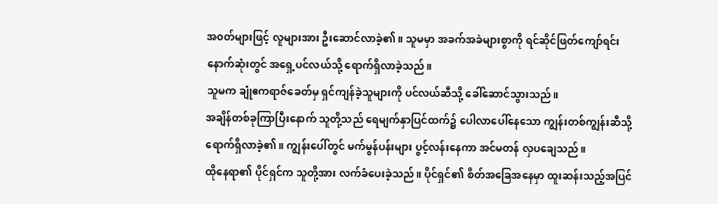အ၀တ်များဖြင့် လူများအား ဦးဆောင်လာခဲ့၏။ သူမမှာ အခက်အခဲများစွာကို ရင်ဆိုင်ဖြတ်ကျော်ရင်း နောက်ဆုံးတွင် အရှေ့ပင်လယ်သို့ ရောက်ရှိလာခဲ့သည်။
သူမက ချုံဧကရာဇ်ခေတ်မှ ရှင်ကျန်ခဲ့သူများကို ပင်လယ်ဆီသို့ ခေါ်ဆောင်သွားသည်။
အချိန်တစ်ခုကြာပြီးနောက် သူတို့သည် ရေမျက်နှာပြင်ထက်၌ ပေါလာပေါ်နေသော ကျွန်းတစ်ကျွန်းဆီသို့ ရောက်ရှိလာခဲ့၏။ ကျွန်းပေါ်တွင် မက်မွန်ပန်းများ ပွင့်လန်းနေကာ အင်မတန် လှပချေသည်။
ထိုနေရာ၏ ပိုင်ရှင်က သူတို့အား လက်ခံပေးခဲ့သည်။ ပိုင်ရှင်၏ စိတ်အခြေအနေမှာ ထူးဆန်းသည့်အပြင်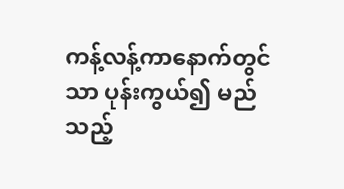ကန့်လန့်ကာနောက်တွင်သာ ပုန်းကွယ်၍ မည်သည့်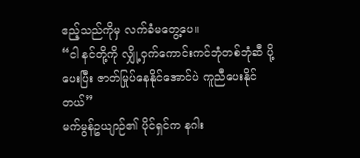ဧည့်သည်ကိုမှ လက်ခံမတွေ့ပေ။
“ငါ နင်တို့ကို လျှို့ဝှက်ကောင်းကင်ဘုံတစ်ဘုံဆီ ပို့ပေးပြီး ဇာတ်မြုပ်နေနိုင်အောင်ပဲ ကူညီပေးနိုင်တယ်”
မက်မွန်ဥယျာဉ်၏ ပိုင်ရှင်က နဂါး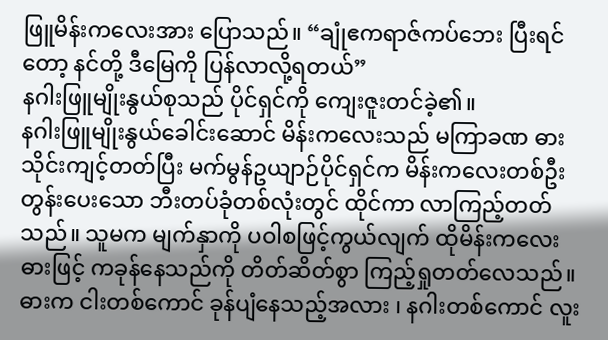ဖြူမိန်းကလေးအား ပြောသည်။ “ချုံဧကရာဇ်ကပ်ဘေး ပြီးရင်တော့ နင်တို့ ဒီမြေကို ပြန်လာလို့ရတယ်”
နဂါးဖြူမျိုးနွယ်စုသည် ပိုင်ရှင်ကို ကျေးဇူးတင်ခဲ့၏။
နဂါးဖြူမျိုးနွယ်ခေါင်းဆောင် မိန်းကလေးသည် မကြာခဏ ဓားသိုင်းကျင့်တတ်ပြီး မက်မွန်ဥယျာဉ်ပိုင်ရှင်က မိန်းကလေးတစ်ဦး တွန်းပေးသော ဘီးတပ်ခုံတစ်လုံးတွင် ထိုင်ကာ လာကြည့်တတ်သည်။ သူမက မျက်နှာကို ပဝါစဖြင့်ကွယ်လျက် ထိုမိန်းကလေး ဓားဖြင့် ကခုန်နေသည်ကို တိတ်ဆိတ်စွာ ကြည့်ရှုတတ်လေသည်။
ဓားက ငါးတစ်ကောင် ခုန်ပျံနေသည့်အလား ၊ နဂါးတစ်ကောင် လူး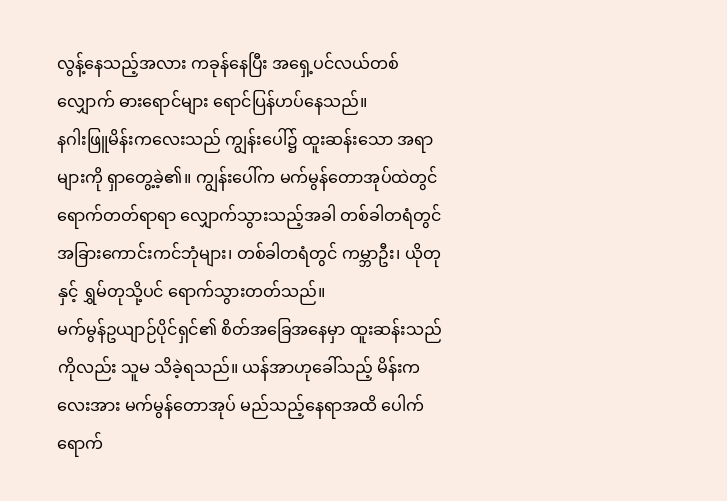လွန့်နေသည့်အလား ကခုန်နေပြီး အရှေ့ပင်လယ်တစ်လျှောက် ဓားရောင်များ ရောင်ပြန်ဟပ်နေသည်။
နဂါးဖြူမိန်းကလေးသည် ကျွန်းပေါ်၌ ထူးဆန်းသော အရာများကို ရှာတွေ့ခဲ့၏။ ကျွန်းပေါ်က မက်မွန်တောအုပ်ထဲတွင် ရောက်တတ်ရာရာ လျှောက်သွားသည့်အခါ တစ်ခါတရံတွင် အခြားကောင်းကင်ဘုံများ၊ တစ်ခါတရံတွင် ကမ္ဘာဦး၊ ယိုတုနှင့် ရွှမ်တုသို့ပင် ရောက်သွားတတ်သည်။
မက်မွန်ဥယျာဉ်ပိုင်ရှင်၏ စိတ်အခြေအနေမှာ ထူးဆန်းသည်ကိုလည်း သူမ သိခဲ့ရသည်။ ယန်အာဟုခေါ်သည့် မိန်းကလေးအား မက်မွန်တောအုပ် မည်သည့်နေရာအထိ ပေါက်ရောက်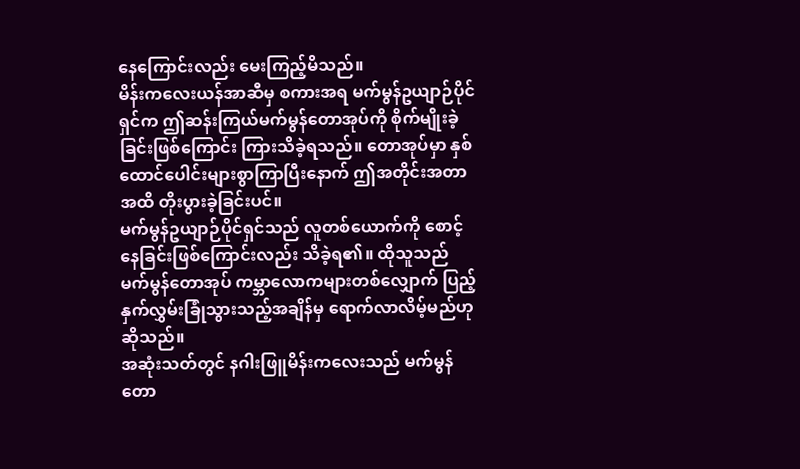နေကြောင်းလည်း မေးကြည့်မိသည်။
မိန်းကလေးယန်အာဆီမှ စကားအရ မက်မွန်ဥယျာဉ်ပိုင်ရှင်က ဤဆန်းကြယ်မက်မွန်တောအုပ်ကို စိုက်မျိုးခဲ့ခြင်းဖြစ်ကြောင်း ကြားသိခဲ့ရသည်။ တောအုပ်မှာ နှစ်ထောင်ပေါင်းများစွာကြာပြီးနောက် ဤအတိုင်းအတာအထိ တိုးပွားခဲ့ခြင်းပင်။
မက်မွန်ဥယျာဉ်ပိုင်ရှင်သည် လူတစ်ယောက်ကို စောင့်နေခြင်းဖြစ်ကြောင်းလည်း သိခဲ့ရ၏။ ထိုသူသည် မက်မွန်တောအုပ် ကမ္ဘာလောကများတစ်လျှောက် ပြည့်နှက်လွှမ်းခြုံသွားသည့်အချိန်မှ ရောက်လာလိမ့်မည်ဟု ဆိုသည်။
အဆုံးသတ်တွင် နဂါးဖြူမိန်းကလေးသည် မက်မွန်တော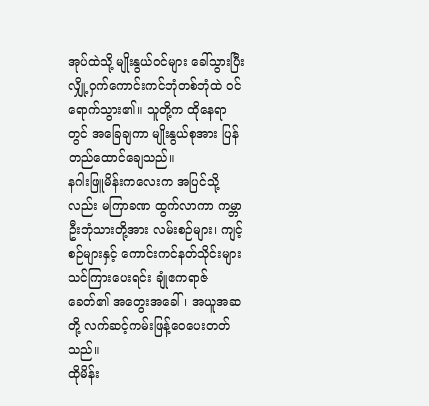အုပ်ထဲသို့ မျိုးနွယ်ဝင်များ ခေါ်သွားပြီး လျှို့ဝှက်ကောင်းကင်ဘုံတစ်ဘုံထဲ ဝင်ရောက်သွား၏။ သူတို့က ထိုနေရာတွင် အခြေချကာ မျိုးနွယ်စုအား ပြန်တည်ထောင်ချေသည်။
နဂါးဖြူမိန်းကလေးက အပြင်သို့လည်း မကြာခဏ ထွက်လာကာ ကမ္ဘာဦးဘုံသားတို့အား လမ်းစဉ်များ၊ ကျင့်စဉ်များနှင့် ကောင်းကင်နတ်သိုင်းများ သင်ကြားပေးရင်း ချုံဧကရာဇ်ခေတ်၏ အတွေးအခေါ်၊ အယူအဆတို့ လက်ဆင့်ကမ်းဖြန့်ဝေပေးတတ်သည်။
ထိုမိန်း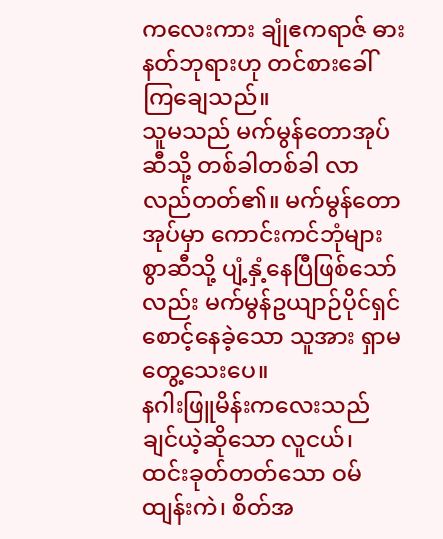ကလေးကား ချုံဧကရာဇ် ဓားနတ်ဘုရားဟု တင်စားခေါ်ကြချေသည်။
သူမသည် မက်မွန်တောအုပ်ဆီသို့ တစ်ခါတစ်ခါ လာလည်တတ်၏။ မက်မွန်တောအုပ်မှာ ကောင်းကင်ဘုံများစွာဆီသို့ ပျံ့နှံ့နေပြီဖြစ်သော်လည်း မက်မွန်ဥယျာဉ်ပိုင်ရှင် စောင့်နေခဲ့သော သူအား ရှာမတွေ့သေးပေ။
နဂါးဖြူမိန်းကလေးသည် ချင်ယဲ့ဆိုသော လူငယ်၊ ထင်းခုတ်တတ်သော ဝမ်ထျန်းကဲ၊ စိတ်အ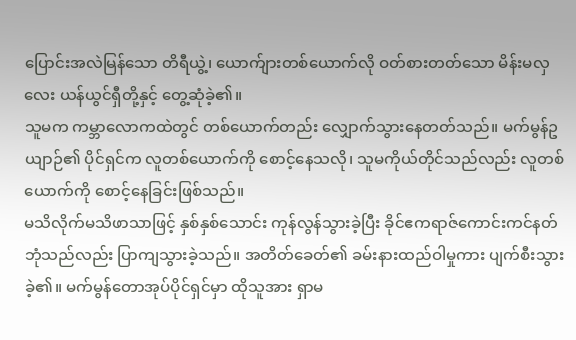ပြောင်းအလဲမြန်သော တိရီယွဲ့၊ ယောက်ျားတစ်ယောက်လို ဝတ်စားတတ်သော မိန်းမလှလေး ယန်ယွင်ရှီတို့နှင့် တွေ့ဆုံခဲ့၏။
သူမက ကမ္ဘာလောကထဲတွင် တစ်ယောက်တည်း လျှောက်သွားနေတတ်သည်။ မက်မွန်ဥယျာဉ်၏ ပိုင်ရှင်က လူတစ်ယောက်ကို စောင့်နေသလို၊ သူမကိုယ်တိုင်သည်လည်း လူတစ်ယောက်ကို စောင့်နေခြင်းဖြစ်သည်။
မသိလိုက်မသိဖာသာဖြင့် နှစ်နှစ်သောင်း ကုန်လွန်သွားခဲ့ပြီး ခိုင်ဧကရာဇ်ကောင်းကင်နတ်ဘုံသည်လည်း ပြာကျသွားခဲ့သည်။ အတိတ်ခေတ်၏ ခမ်းနားထည်ဝါမှုကား ပျက်စီးသွားခဲ့၏။ မက်မွန်တောအုပ်ပိုင်ရှင်မှာ ထိုသူအား ရှာမ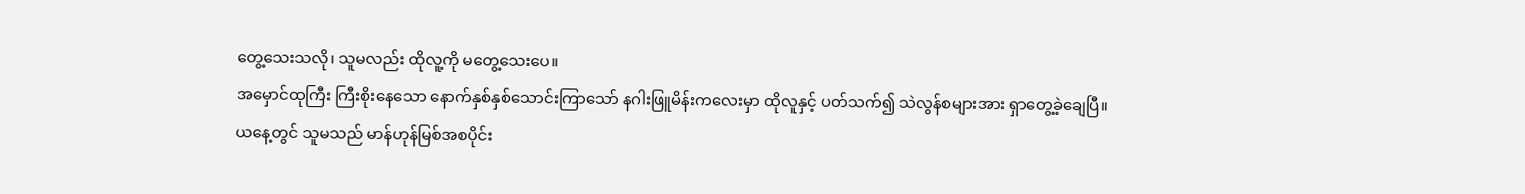တွေ့သေးသလို၊ သူမလည်း ထိုလူ့ကို မတွေ့သေးပေ။
အမှောင်ထုကြီး ကြီးစိုးနေသော နောက်နှစ်နှစ်သောင်းကြာသော် နဂါးဖြူမိန်းကလေးမှာ ထိုလူနှင့် ပတ်သက်၍ သဲလွန်စများအား ရှာတွေ့ခဲ့ချေပြီ။
ယနေ့တွင် သူမသည် မာန်ဟုန်မြစ်အစပိုင်း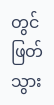တွင် ဖြတ်သွား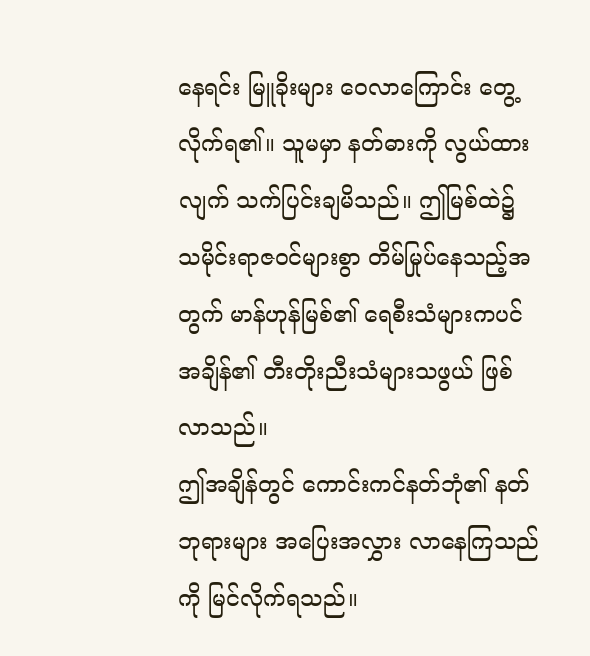နေရင်း မြူခိုးများ ဝေလာကြောင်း တွေ့လိုက်ရ၏။ သူမမှာ နတ်ဓားကို လွယ်ထားလျက် သက်ပြင်းချမိသည်။ ဤမြစ်ထဲ၌ သမိုင်းရာဇဝင်များစွာ တိမ်မြုပ်နေသည့်အတွက် မာန်ဟုန်မြစ်၏ ရေစီးသံများကပင် အချိန်၏ တီးတိုးညီးသံများသဖွယ် ဖြစ်လာသည်။
ဤအချိန်တွင် ကောင်းကင်နတ်ဘုံ၏ နတ်ဘုရားများ အပြေးအလွှား လာနေကြသည်ကို မြင်လိုက်ရသည်။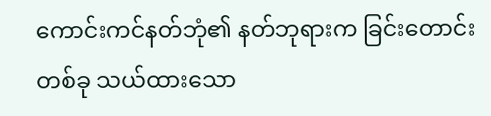ကောင်းကင်နတ်ဘုံ၏ နတ်ဘုရားက ခြင်းတောင်းတစ်ခု သယ်ထားသော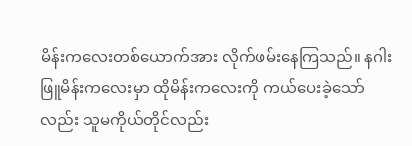မိန်းကလေးတစ်ယောက်အား လိုက်ဖမ်းနေကြသည်။ နဂါးဖြူမိန်းကလေးမှာ ထိုမိန်းကလေးကို ကယ်ပေးခဲ့သော်လည်း သူမကိုယ်တိုင်လည်း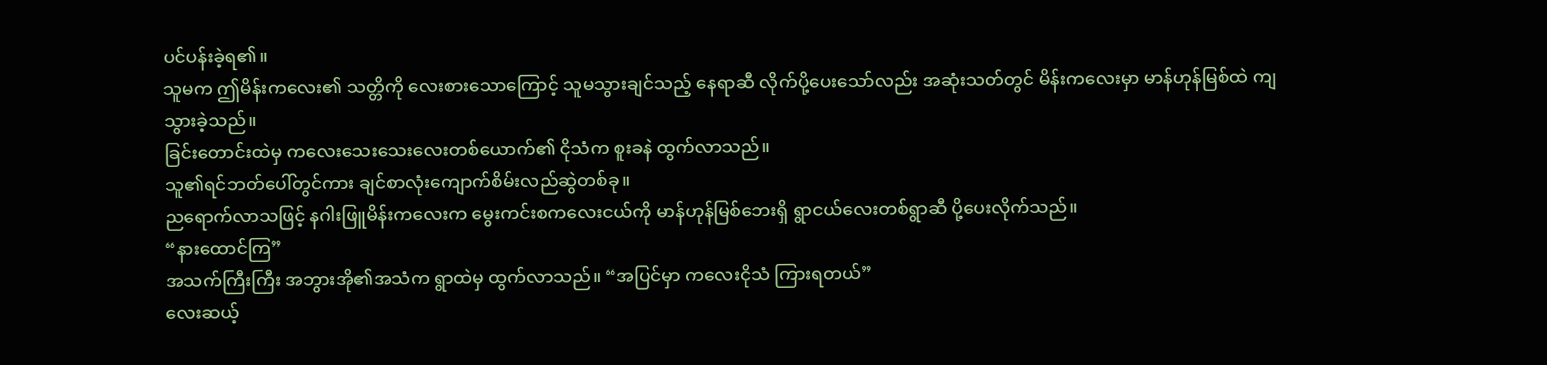ပင်ပန်းခဲ့ရ၏။
သူမက ဤမိန်းကလေး၏ သတ္တိကို လေးစားသောကြောင့် သူမသွားချင်သည့် နေရာဆီ လိုက်ပို့ပေးသော်လည်း အဆုံးသတ်တွင် မိန်းကလေးမှာ မာန်ဟုန်မြစ်ထဲ ကျသွားခဲ့သည်။
ခြင်းတောင်းထဲမှ ကလေးသေးသေးလေးတစ်ယောက်၏ ငိုသံက စူးခနဲ ထွက်လာသည်။
သူ၏ရင်ဘတ်ပေါ်တွင်ကား ချင်စာလုံးကျောက်စိမ်းလည်ဆွဲတစ်ခု။
ညရောက်လာသဖြင့် နဂါးဖြူမိန်းကလေးက မွေးကင်းစကလေးငယ်ကို မာန်ဟုန်မြစ်ဘေးရှိ ရွာငယ်လေးတစ်ရွာဆီ ပို့ပေးလိုက်သည်။
“နားထောင်ကြ”
အသက်ကြီးကြီး အဘွားအို၏အသံက ရွာထဲမှ ထွက်လာသည်။ “အပြင်မှာ ကလေးငိုသံ ကြားရတယ်”
လေးဆယ့်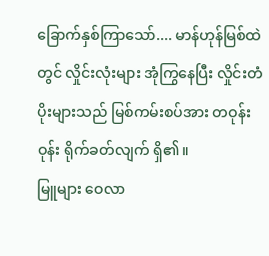ခြောက်နှစ်ကြာသော်.... မာန်ဟုန်မြစ်ထဲတွင် လှိုင်းလုံးများ အုံကြွနေပြီး လှိုင်းတံပိုးများသည် မြစ်ကမ်းစပ်အား တဝုန်းဝုန်း ရိုက်ခတ်လျက် ရှိ၏။
မြူများ ဝေလာ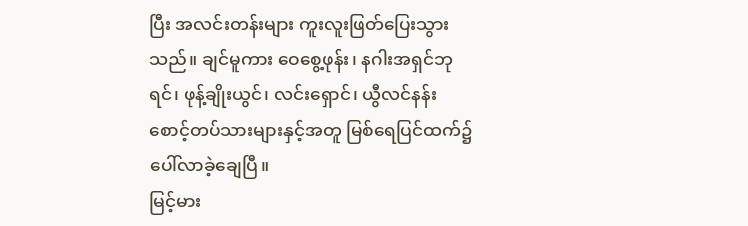ပြီး အလင်းတန်းများ ကူးလူးဖြတ်ပြေးသွားသည်။ ချင်မူကား ဝေစွေ့ဖုန်း၊ နဂါးအရှင်ဘုရင်၊ ဖုန့်ချိုးယွင်၊ လင်းရှောင်၊ ယွီလင်နန်းစောင့်တပ်သားများနှင့်အတူ မြစ်ရေပြင်ထက်၌ ပေါ်လာခဲ့ချေပြီ။
မြင့်မား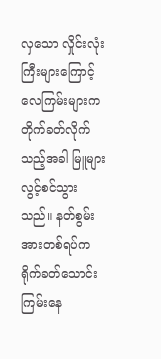လှသော လှိုင်းလုံးကြီးများကြောင့် လေကြမ်းများက တိုက်ခတ်လိုက်သည့်အခါ မြူများ လွင့်စင်သွားသည်။ နတ်စွမ်းအားတစ်ရပ်က ရိုက်ခတ်သောင်းကြမ်းနေ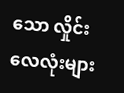သော လှိုင်းလေလုံးများ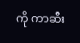ကို ကာဆီး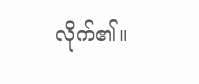လိုက်၏။